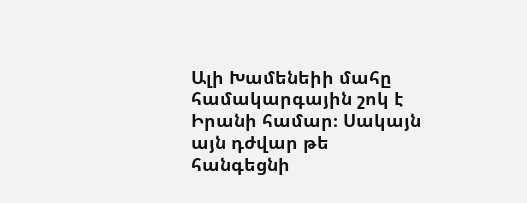Ալի Խամենեիի մահը համակարգային շոկ է Իրանի համար։ Սակայն այն դժվար թե հանգեցնի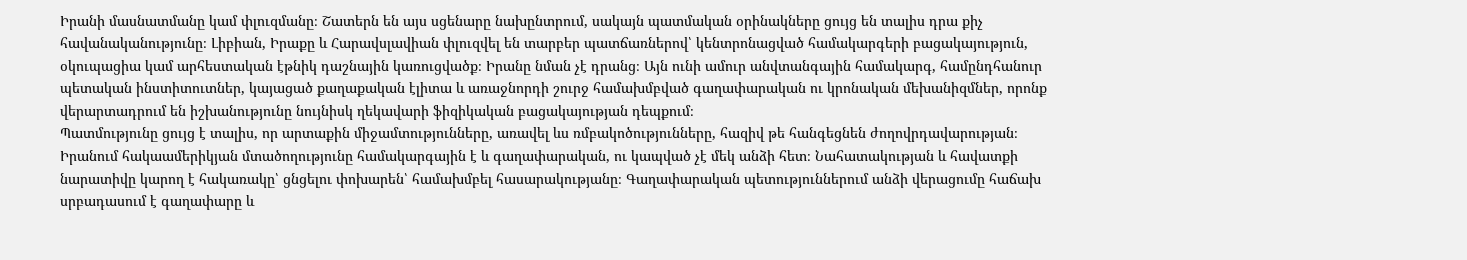Իրանի մասնատմանը կամ փլուզմանը։ Շատերն են այս սցենարը նախընտրում, սակայն պատմական օրինակները ցույց են տալիս դրա քիչ հավանականությունը։ Լիբիան, Իրաքը և Հարավսլավիան փլուզվել են տարբեր պատճառներով՝ կենտրոնացված համակարգերի բացակայություն, օկուպացիա կամ արհեստական էթնիկ դաշնային կառուցվածք։ Իրանը նման չէ դրանց։ Այն ունի ամուր անվտանգային համակարգ, համընդհանուր պետական ինստիտուտներ, կայացած քաղաքական էլիտա և առաջնորդի շուրջ համախմբված գաղափարական ու կրոնական մեխանիզմներ, որոնք վերարտադրում են իշխանությունը նույնիսկ ղեկավարի ֆիզիկական բացակայության դեպքում։
Պատմությունը ցույց է տալիս, որ արտաքին միջամտությունները, առավել ևս ռմբակոծությունները, հազիվ թե հանգեցնեն ժողովրդավարության։ Իրանում հակաամերիկյան մտածողությունը համակարգային է և գաղափարական, ու կապված չէ մեկ անձի հետ։ Նահատակության և հավատքի նարատիվը կարող է հակառակը՝ ցնցելու փոխարեն՝ համախմբել հասարակությանը։ Գաղափարական պետություններում անձի վերացումը հաճախ սրբադասում է գաղափարը և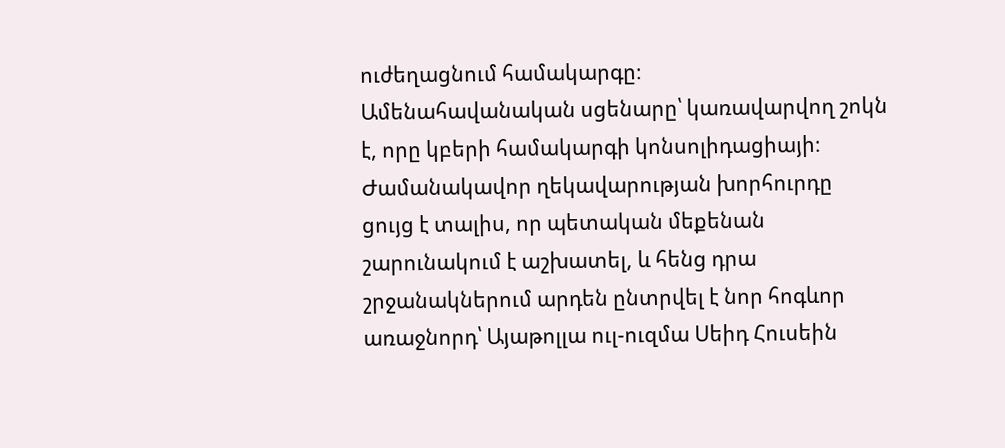ուժեղացնում համակարգը։
Ամենահավանական սցենարը՝ կառավարվող շոկն է, որը կբերի համակարգի կոնսոլիդացիայի։ Ժամանակավոր ղեկավարության խորհուրդը ցույց է տալիս, որ պետական մեքենան շարունակում է աշխատել, և հենց դրա շրջանակներում արդեն ընտրվել է նոր հոգևոր առաջնորդ՝ Այաթոլլա ուլ-ուզմա Սեիդ Հուսեին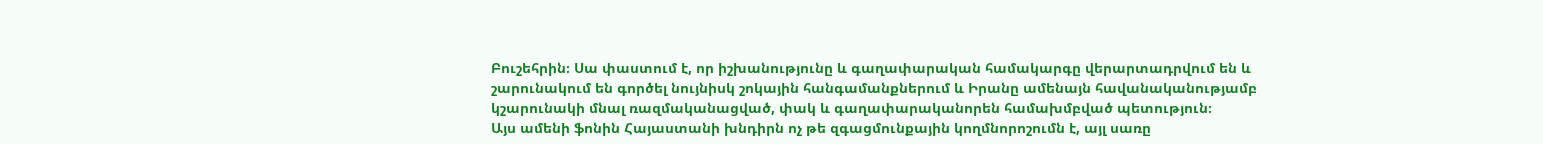Բուշեհրին։ Սա փաստում է, որ իշխանությունը և գաղափարական համակարգը վերարտադրվում են և շարունակում են գործել նույնիսկ շոկային հանգամանքներում և Իրանը ամենայն հավանականությամբ կշարունակի մնալ ռազմականացված, փակ և գաղափարականորեն համախմբված պետություն։
Այս ամենի ֆոնին Հայաստանի խնդիրն ոչ թե զգացմունքային կողմնորոշումն է, այլ սառը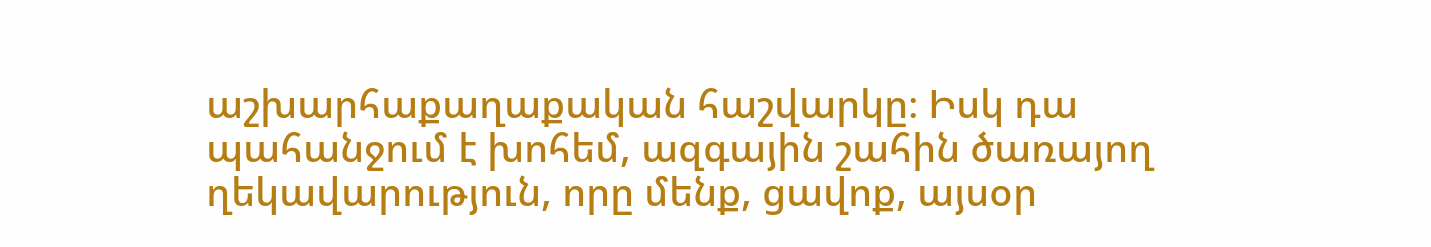աշխարհաքաղաքական հաշվարկը։ Իսկ դա պահանջում է խոհեմ, ազգային շահին ծառայող ղեկավարություն, որը մենք, ցավոք, այսօր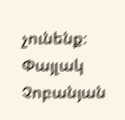չունենք։
Փայլակ Չոբանյան